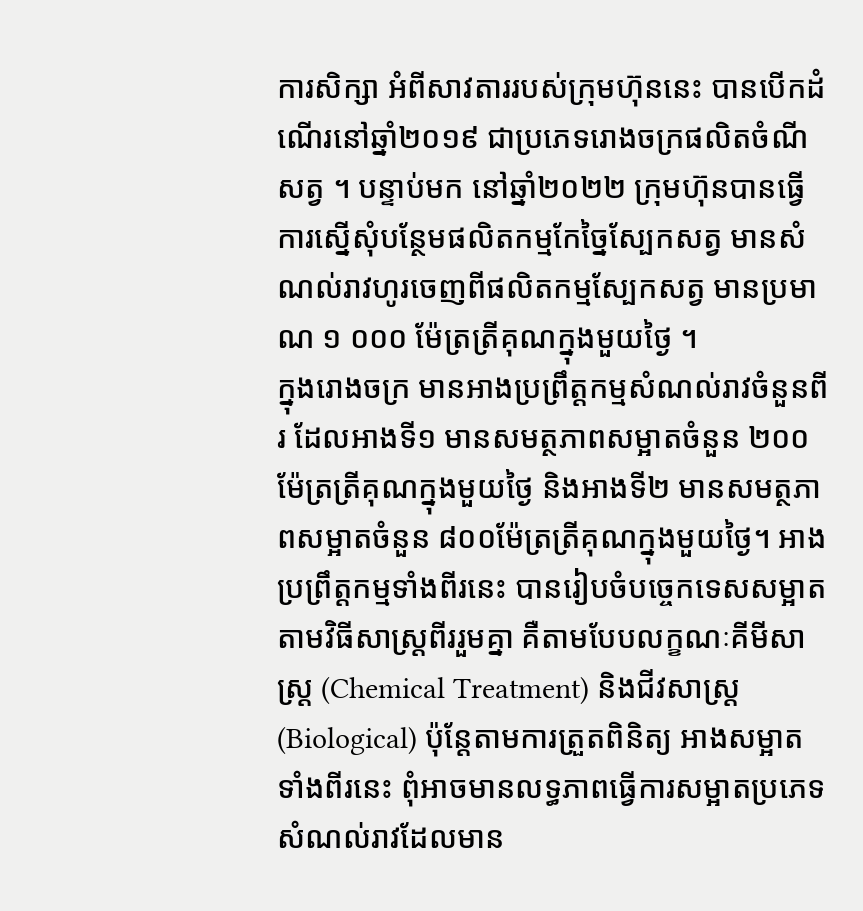ការសិក្សា អំពីសាវតាររបស់ក្រុមហ៊ុននេះ បានបើកដំណើរនៅឆ្នាំ២០១៩ ជាប្រភេទរោងចក្រផលិតចំណីសត្វ ។ បន្ទាប់មក នៅឆ្នាំ២០២២ ក្រុមហ៊ុនបានធ្វើការស្នើសុំបន្ថែមផលិតកម្មកែច្នៃស្បែកសត្វ មានសំណល់រាវហូរចេញពីផលិតកម្មស្បែកសត្វ មានប្រមាណ ១ ០០០ ម៉ែត្រត្រីគុណក្នុងមួយថ្ងៃ ។
ក្នុងរោងចក្រ មានអាងប្រព្រឹត្តកម្មសំណល់រាវចំនួនពីរ ដែលអាងទី១ មានសមត្ថភាពសម្អាតចំនួន ២០០ ម៉ែត្រត្រីគុណក្នុងមួយថ្ងៃ និងអាងទី២ មានសមត្ថភាពសម្អាតចំនួន ៨០០ម៉ែត្រត្រីគុណក្នុងមួយថ្ងៃ។ អាងប្រព្រឹត្តកម្មទាំងពីរនេះ បានរៀបចំបច្ចេកទេសសម្អាតតាមវិធីសាស្ត្រពីររួមគ្នា គឺតាមបែបលក្ខណៈគីមីសាស្ត្រ (Chemical Treatment) និងជីវសាស្ត្រ (Biological) ប៉ុន្តែតាមការត្រួតពិនិត្យ អាងសម្អាតទាំងពីរនេះ ពុំអាចមានលទ្ធភាពធ្វើការសម្អាតប្រភេទសំណល់រាវដែលមាន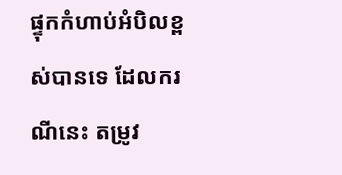ផ្ទុកកំហាប់អំបិលខ្ពស់បានទេ ដែលករណីនេះ តម្រូវ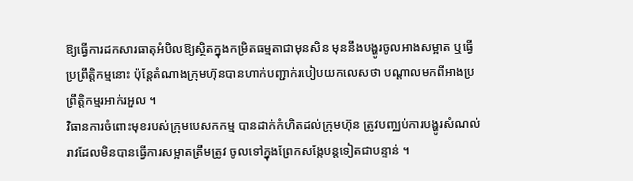ឱ្យធ្វើការដកសារធាតុអំបិលឱ្យស្ថិតក្នុងកម្រិតធម្មតាជាមុនសិន មុននឹងបង្ហូរចូលអាងសម្អាត ឬធ្វើប្រព្រឹត្តិកម្មនោះ ប៉ុន្តែតំណាងក្រុមហ៊ុនបានហាក់បញ្ជាក់របៀបយកលេសថា បណ្តាលមកពីអាងប្រព្រឹត្តិកម្មរអាក់រអួល ។
វិធានការចំពោះមុខរបស់ក្រុមបេសកកម្ម បានដាក់កំហិតដល់ក្រុមហ៊ុន ត្រូវបញ្ឈប់ការបង្ហូរសំណល់រាវដែលមិនបានធ្វើការសម្អាតត្រឹមត្រូវ ចូលទៅក្នុងព្រែកសង្កែបន្តទៀតជាបន្ទាន់ ។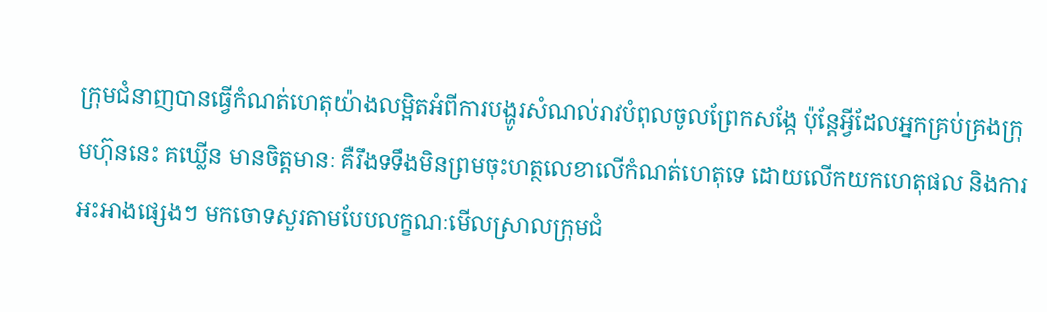ក្រុមជំនាញបានធ្វើកំណត់ហេតុយ៉ាងលម្អិតអំពីការបង្ហូរសំណល់រាវបំពុលចូលព្រែកសង្កែ ប៉ុន្តែអ្វីដែលអ្នកគ្រប់គ្រងក្រុមហ៊ុននេះ គឃ្លើន មានចិត្តមានៈ គឺរឹងទទឹងមិនព្រមចុះហត្ថលេខាលើកំណត់ហេតុទេ ដោយលើកយកហេតុផល និងការអះអាងផ្សេងៗ មកចោទសួរតាមបែបលក្ខណៈមើលស្រាលក្រុមជំ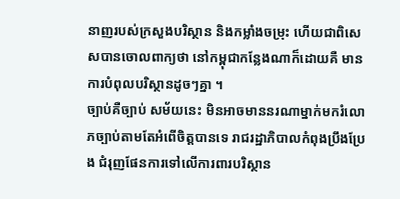នាញរបស់ក្រសួងបរិស្ថាន និងកម្លាំងចម្រុះ ហើយជាពិសេសបានចោលពាក្យថា នៅកម្ពុជាកន្លែងណាក៏ដោយគឺ មានការបំពុលបរិស្ថានដូចៗគ្នា ។
ច្បាប់គឺច្បាប់ សម័យនេះ មិនអាចមាននរណាម្នាក់មករំលោភច្បាប់តាមតែអំពើចិត្តបានទេ រាជរដ្ឋាភិបាលកំពុងប្រឹងប្រែង ជំរុញផែនការទៅលើការពារបរិស្ថាន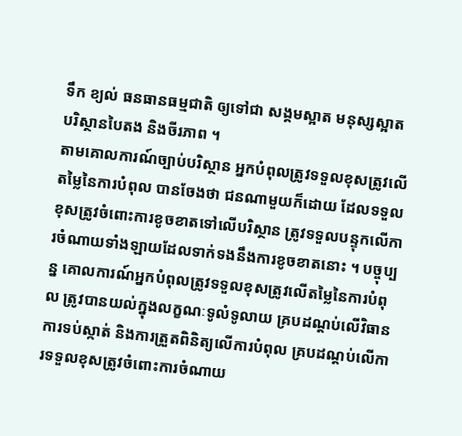ទឹក ខ្យល់ ធនធានធម្មជាតិ ឲ្យទៅជា សង្គមស្អាត មនុស្សស្អាត បរិស្ថានបៃតង និងចីរភាព ។
តាមគោលការណ៍ច្បាប់បរិស្ថាន អ្នកបំពុលត្រូវទទួលខុសត្រូវលើតម្លៃនៃការបំពុល បានចែងថា ជនណាមួយក៏ដោយ ដែលទទួលខុសត្រូវចំពោះការខូចខាតទៅលើបរិស្ថាន ត្រូវទទួលបន្ទុកលើការចំណាយទាំងឡាយដែលទាក់ទងនឹងការខូចខាតនោះ ។ បច្ចុប្បន្ន គោលការណ៍អ្នកបំពុលត្រូវទទួលខុសត្រូវលើតម្លៃនៃការបំពុល ត្រូវបានយល់ក្នុងលក្ខណៈទូលំទូលាយ គ្របដណ្តប់លើវិធានការទប់ស្កាត់ និងការត្រួតពិនិត្យលើការបំពុល គ្របដណ្តប់លើការទទួលខុសត្រូវចំពោះការចំណាយ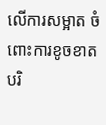លើការសម្អាត ចំពោះការខូចខាតបរិ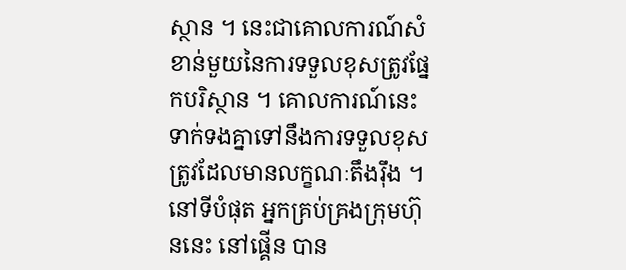ស្ថាន ។ នេះជាគោលការណ៍សំខាន់មួយនៃការទទួលខុសត្រូវផ្នែកបរិស្ថាន ។ គោលការណ៍នេះ ទាក់ទងគ្នាទៅនឹងការទទួលខុសត្រូវដែលមានលក្ខណៈតឹងរ៉ឹង ។
នៅទីបំផុត អ្នកគ្រប់គ្រងក្រុមហ៊ុននេះ នៅផ្គើន បាន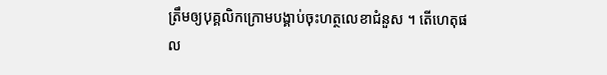ត្រឹមឲ្យបុគ្គលិកក្រោមបង្គាប់ចុះហត្ថលេខាជំនួស ។ តើហេតុផល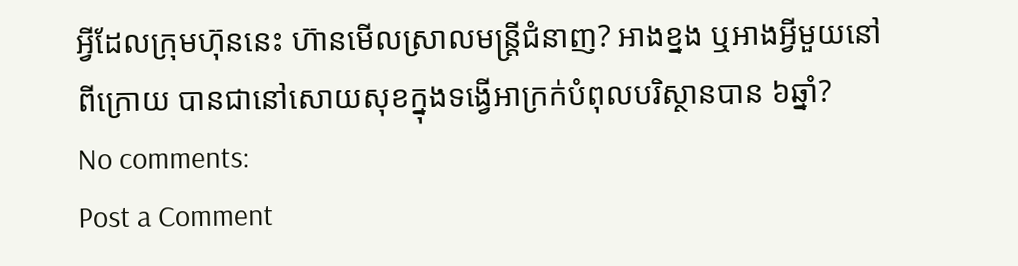អ្វីដែលក្រុមហ៊ុននេះ ហ៊ានមើលស្រាលមន្ត្រីជំនាញ? អាងខ្នង ឬអាងអ្វីមួយនៅពីក្រោយ បានជានៅសោយសុខក្នុងទង្វើអាក្រក់បំពុលបរិស្ថានបាន ៦ឆ្នាំ?
No comments:
Post a Comment